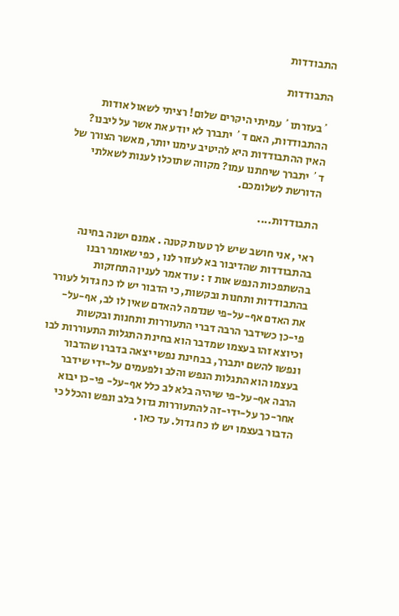התבודדות

התבודדות

´בעזרתו´ עמיתי היקרים שלום! רציתי לשאול אודות ההתבודדות, האם ד´ יתברך לא יודע את אשר על ליבנו? האין ההתבודדות היא להיטיב עימנו יותר, מאשר הצורך של ד´ יתברך שיחתנו עמו? מקווה שתוכלו לענות לשאלתי הדורשת לשלומכם.

התבודדות....

ראי , אני חושב שיש לך טעות קטנה . אמנם ישנה בחינה בהתבודדות שהדיבור בא לעזור לנו , כפי שאומר רבנו בהשתפכות הנפש אות ז : עוד אמר לענין התחזקות בהתבודדות ותחנות ובקשות, כי הדבור יש לו כח גדול לעורר את האדם אף-על-פי שנדמה להאדם שאין לו לב, אף-על-פי-כן כשידבר הרבה דברי התעוררות ותחנות ובקשות וכיוצא זהו בעצמו שמדבר הוא בחינת התגלות התעוררות לבו ונפשו להשם יתברך, בבחינת נפשי יצאה בדברו שהדבור בעצמו הוא התגלות הנפש והלב ולפעמים על-ידי שידבר הרבה אף-על-פי שיהיה בלא לב כלל אף-על- פי-כן יבוא אחר-כך על-ידי-זה להתעוררות גדול בלב ונפש והכלל כי הדבור בעצמו יש לו כח גדול. עד כאן .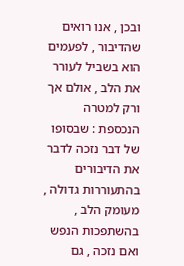ובכן , אנו רואים שהדיבור , לפעמים הוא בשביל לעורר את הלב , אולם אך ורק למטרה הנכספת : שבסופו של דבר נזכה לדבר את הדיבורים בהתעוררות גדולה , מעומק הלב , בהשתפכות הנפש ואם נזכה , גם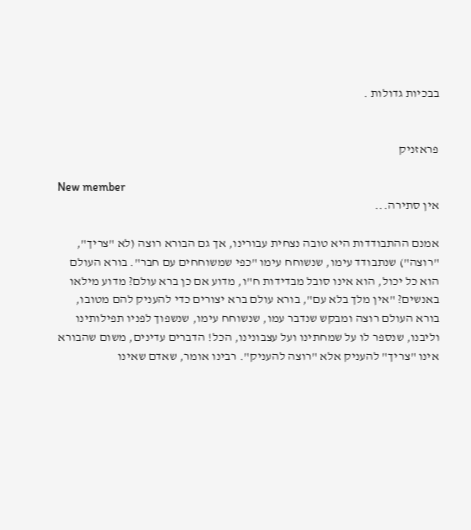בבכיות גדולות .


פראזניק

New member
אין סתירה...

אמנם ההתבודדות היא טובה נצחית עבורינו, אך גם הבורא רוצה (לא "צריך", "רוצה") שנתבודד עימו, שנשוחח עימו "כפי שמשוחחים עם חבר". בורא העולם הוא כל יכול, הוא אינו סובל מבדידות ח"ו, מדוע אם כן ברא עולם? מדוע מילאו באנשים? "אין מלך בלא עם", בורא עולם ברא יצורים כדי להעניק להם מטובו, בורא העולם רוצה ומבקש שנדבר עמו, שנשוחח עימו, שנשפוך לפניו תפילותינו וליבנו, שנספר לו על שמחתינו ועל עצבונינו, הכל! הדברים עדינים, משום שהבורא אינו "צריך" להעניק אלא "רוצה להעניק". רבינו אומר, שאדם שאינו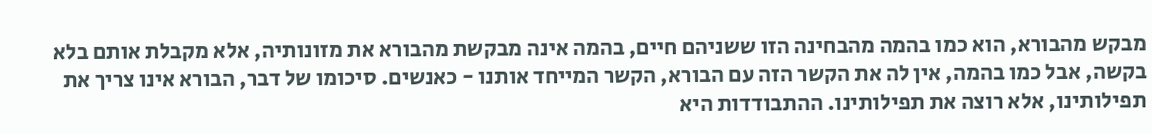מבקש מהבורא, הוא כמו בהמה מהבחינה הזו ששניהם חיים, בהמה אינה מבקשת מהבורא את מזונותיה, אלא מקבלת אותם בלא בקשה, אבל כמו בהמה, אין לה את הקשר הזה עם הבורא, הקשר המייחד אותנו - כאנשים. סיכומו של דבר, הבורא אינו צריך את תפילותינו, אלא רוצה את תפילותינו. ההתבודדות היא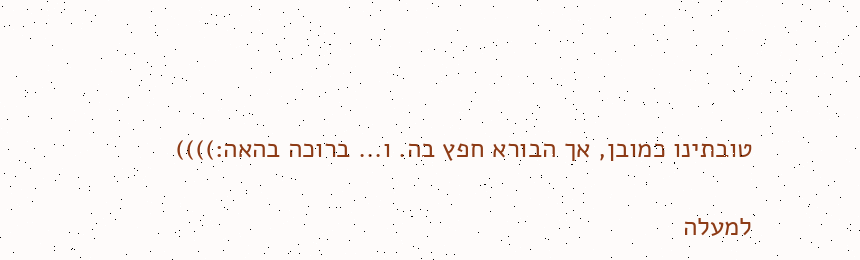טובתינו כמובן, אך הבורא חפץ בה. ו... ברוכה בהאה:))))

למעלה